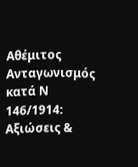Αθέμιτος Ανταγωνισμός κατά Ν 146/1914: Αξιώσεις &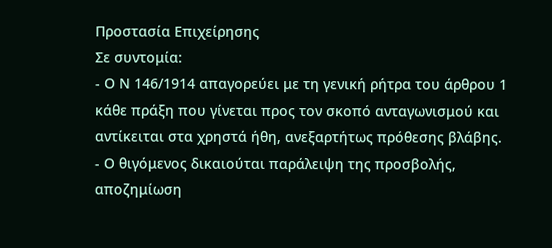Προστασία Επιχείρησης
Σε συντομία:
- Ο Ν 146/1914 απαγορεύει με τη γενική ρήτρα του άρθρου 1 κάθε πράξη που γίνεται προς τον σκοπό ανταγωνισμού και αντίκειται στα χρηστά ήθη, ανεξαρτήτως πρόθεσης βλάβης.
- Ο θιγόμενος δικαιούται παράλειψη της προσβολής, αποζημίωση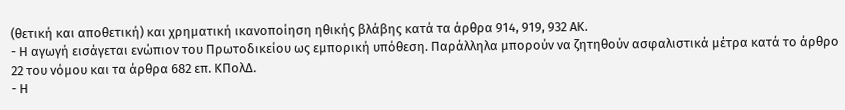(θετική και αποθετική) και χρηματική ικανοποίηση ηθικής βλάβης κατά τα άρθρα 914, 919, 932 ΑΚ.
- Η αγωγή εισάγεται ενώπιον του Πρωτοδικείου ως εμπορική υπόθεση. Παράλληλα μπορούν να ζητηθούν ασφαλιστικά μέτρα κατά το άρθρο 22 του νόμου και τα άρθρα 682 επ. ΚΠολΔ.
- Η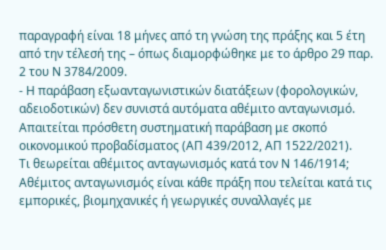παραγραφή είναι 18 μήνες από τη γνώση της πράξης και 5 έτη από την τέλεσή της – όπως διαμορφώθηκε με το άρθρο 29 παρ. 2 του Ν 3784/2009.
- Η παράβαση εξωανταγωνιστικών διατάξεων (φορολογικών, αδειοδοτικών) δεν συνιστά αυτόματα αθέμιτο ανταγωνισμό. Απαιτείται πρόσθετη συστηματική παράβαση με σκοπό οικονομικού προβαδίσματος (ΑΠ 439/2012, ΑΠ 1522/2021).
Τι θεωρείται αθέμιτος ανταγωνισμός κατά τον Ν 146/1914;
Αθέμιτος ανταγωνισμός είναι κάθε πράξη που τελείται κατά τις εμπορικές, βιομηχανικές ή γεωργικές συναλλαγές με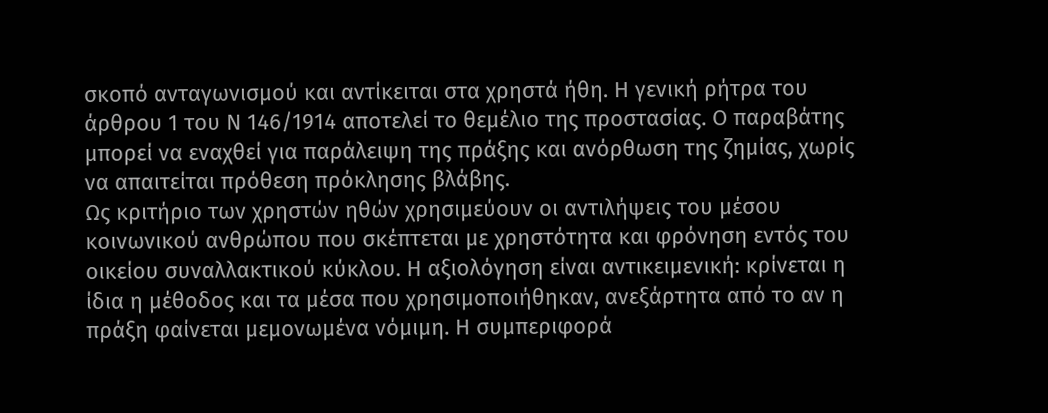σκοπό ανταγωνισμού και αντίκειται στα χρηστά ήθη. Η γενική ρήτρα του άρθρου 1 του Ν 146/1914 αποτελεί το θεμέλιο της προστασίας. Ο παραβάτης μπορεί να εναχθεί για παράλειψη της πράξης και ανόρθωση της ζημίας, χωρίς να απαιτείται πρόθεση πρόκλησης βλάβης.
Ως κριτήριο των χρηστών ηθών χρησιμεύουν οι αντιλήψεις του μέσου κοινωνικού ανθρώπου που σκέπτεται με χρηστότητα και φρόνηση εντός του οικείου συναλλακτικού κύκλου. Η αξιολόγηση είναι αντικειμενική: κρίνεται η ίδια η μέθοδος και τα μέσα που χρησιμοποιήθηκαν, ανεξάρτητα από το αν η πράξη φαίνεται μεμονωμένα νόμιμη. Η συμπεριφορά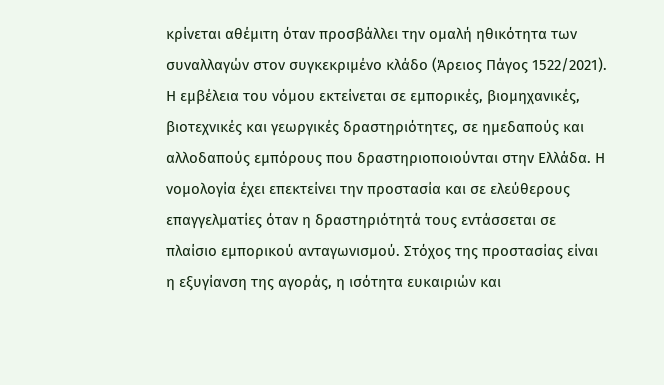κρίνεται αθέμιτη όταν προσβάλλει την ομαλή ηθικότητα των συναλλαγών στον συγκεκριμένο κλάδο (Άρειος Πάγος 1522/2021).
Η εμβέλεια του νόμου εκτείνεται σε εμπορικές, βιομηχανικές, βιοτεχνικές και γεωργικές δραστηριότητες, σε ημεδαπούς και αλλοδαπούς εμπόρους που δραστηριοποιούνται στην Ελλάδα. Η νομολογία έχει επεκτείνει την προστασία και σε ελεύθερους επαγγελματίες όταν η δραστηριότητά τους εντάσσεται σε πλαίσιο εμπορικού ανταγωνισμού. Στόχος της προστασίας είναι η εξυγίανση της αγοράς, η ισότητα ευκαιριών και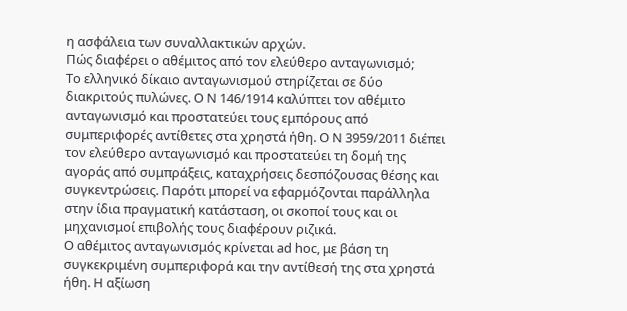η ασφάλεια των συναλλακτικών αρχών.
Πώς διαφέρει ο αθέμιτος από τον ελεύθερο ανταγωνισμό;
Το ελληνικό δίκαιο ανταγωνισμού στηρίζεται σε δύο διακριτούς πυλώνες. Ο Ν 146/1914 καλύπτει τον αθέμιτο ανταγωνισμό και προστατεύει τους εμπόρους από συμπεριφορές αντίθετες στα χρηστά ήθη. Ο Ν 3959/2011 διέπει τον ελεύθερο ανταγωνισμό και προστατεύει τη δομή της αγοράς από συμπράξεις, καταχρήσεις δεσπόζουσας θέσης και συγκεντρώσεις. Παρότι μπορεί να εφαρμόζονται παράλληλα στην ίδια πραγματική κατάσταση, οι σκοποί τους και οι μηχανισμοί επιβολής τους διαφέρουν ριζικά.
Ο αθέμιτος ανταγωνισμός κρίνεται ad hoc, με βάση τη συγκεκριμένη συμπεριφορά και την αντίθεσή της στα χρηστά ήθη. Η αξίωση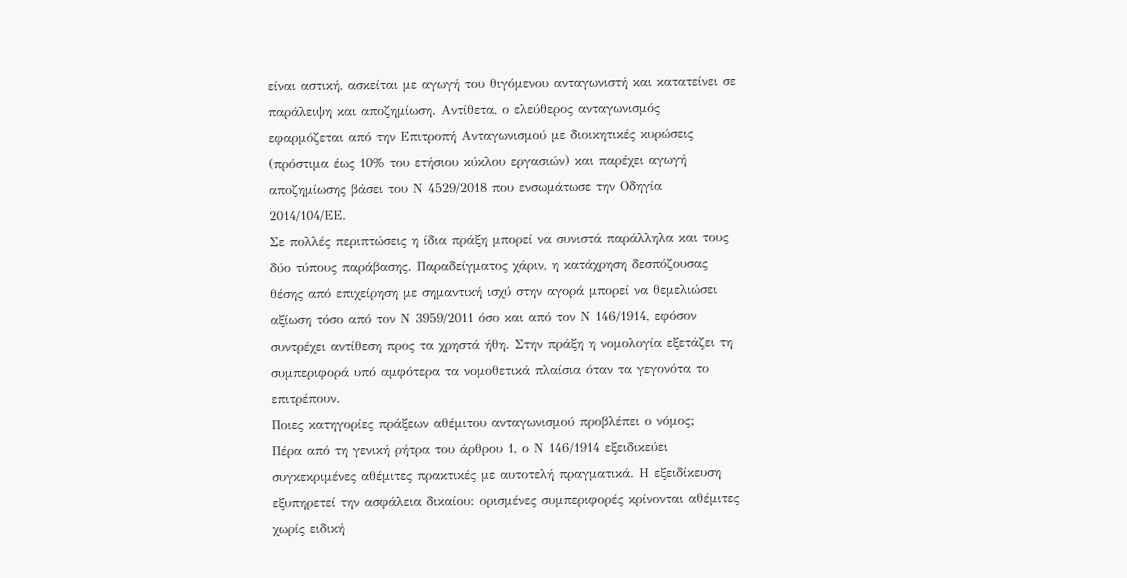είναι αστική, ασκείται με αγωγή του θιγόμενου ανταγωνιστή και κατατείνει σε παράλειψη και αποζημίωση. Αντίθετα, ο ελεύθερος ανταγωνισμός εφαρμόζεται από την Επιτροπή Ανταγωνισμού με διοικητικές κυρώσεις (πρόστιμα έως 10% του ετήσιου κύκλου εργασιών) και παρέχει αγωγή αποζημίωσης βάσει του Ν 4529/2018 που ενσωμάτωσε την Οδηγία 2014/104/ΕΕ.
Σε πολλές περιπτώσεις η ίδια πράξη μπορεί να συνιστά παράλληλα και τους δύο τύπους παράβασης. Παραδείγματος χάριν, η κατάχρηση δεσπόζουσας θέσης από επιχείρηση με σημαντική ισχύ στην αγορά μπορεί να θεμελιώσει αξίωση τόσο από τον Ν 3959/2011 όσο και από τον Ν 146/1914, εφόσον συντρέχει αντίθεση προς τα χρηστά ήθη. Στην πράξη η νομολογία εξετάζει τη συμπεριφορά υπό αμφότερα τα νομοθετικά πλαίσια όταν τα γεγονότα το επιτρέπουν.
Ποιες κατηγορίες πράξεων αθέμιτου ανταγωνισμού προβλέπει ο νόμος;
Πέρα από τη γενική ρήτρα του άρθρου 1, ο Ν 146/1914 εξειδικεύει συγκεκριμένες αθέμιτες πρακτικές με αυτοτελή πραγματικά. Η εξειδίκευση εξυπηρετεί την ασφάλεια δικαίου: ορισμένες συμπεριφορές κρίνονται αθέμιτες χωρίς ειδική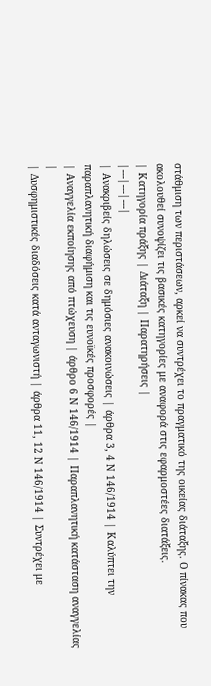στάθμιση των περιστάσεων, αρκεί να συντρέχει το πραγματικό της οικείας διάταξης. Ο πίνακας που ακολουθεί συνοψίζει τις βασικές κατηγορίες με αναφορά στις εφαρμοστέες διατάξεις.
| Κατηγορία πράξης | Διάταξη | Παρατηρήσεις |
|---|---|---|
| Ανακριβείς δηλώσεις σε δημόσιες ανακοινώσεις | άρθρα 3, 4 Ν 146/1914 | Καλύπτει την παραπλανητική διαφήμιση και τις ευνοϊκές προσφορές |
| Αναγγελία εκποίησης από πτώχευση | άρθρο 6 Ν 146/1914 | Παραπλανητική κατάσταση αναγγελίας |
| Δυσφημιστικές διαδόσεις κατά ανταγωνιστή | άρθρα 11, 12 Ν 146/1914 | Συντρέχει με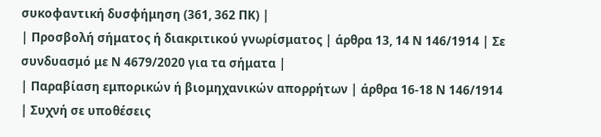συκοφαντική δυσφήμηση (361, 362 ΠΚ) |
| Προσβολή σήματος ή διακριτικού γνωρίσματος | άρθρα 13, 14 Ν 146/1914 | Σε συνδυασμό με Ν 4679/2020 για τα σήματα |
| Παραβίαση εμπορικών ή βιομηχανικών απορρήτων | άρθρα 16-18 Ν 146/1914 | Συχνή σε υποθέσεις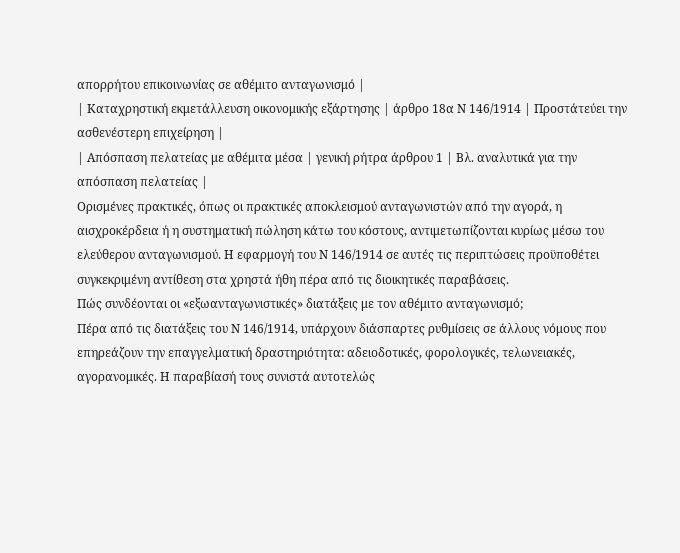απορρήτου επικοινωνίας σε αθέμιτο ανταγωνισμό |
| Καταχρηστική εκμετάλλευση οικονομικής εξάρτησης | άρθρο 18α Ν 146/1914 | Προστάτεύει την ασθενέστερη επιχείρηση |
| Απόσπαση πελατείας με αθέμιτα μέσα | γενική ρήτρα άρθρου 1 | Βλ. αναλυτικά για την απόσπαση πελατείας |
Ορισμένες πρακτικές, όπως οι πρακτικές αποκλεισμού ανταγωνιστών από την αγορά, η αισχροκέρδεια ή η συστηματική πώληση κάτω του κόστους, αντιμετωπίζονται κυρίως μέσω του ελεύθερου ανταγωνισμού. Η εφαρμογή του Ν 146/1914 σε αυτές τις περιπτώσεις προϋποθέτει συγκεκριμένη αντίθεση στα χρηστά ήθη πέρα από τις διοικητικές παραβάσεις.
Πώς συνδέονται οι «εξωανταγωνιστικές» διατάξεις με τον αθέμιτο ανταγωνισμό;
Πέρα από τις διατάξεις του Ν 146/1914, υπάρχουν διάσπαρτες ρυθμίσεις σε άλλους νόμους που επηρεάζουν την επαγγελματική δραστηριότητα: αδειοδοτικές, φορολογικές, τελωνειακές, αγορανομικές. Η παραβίασή τους συνιστά αυτοτελώς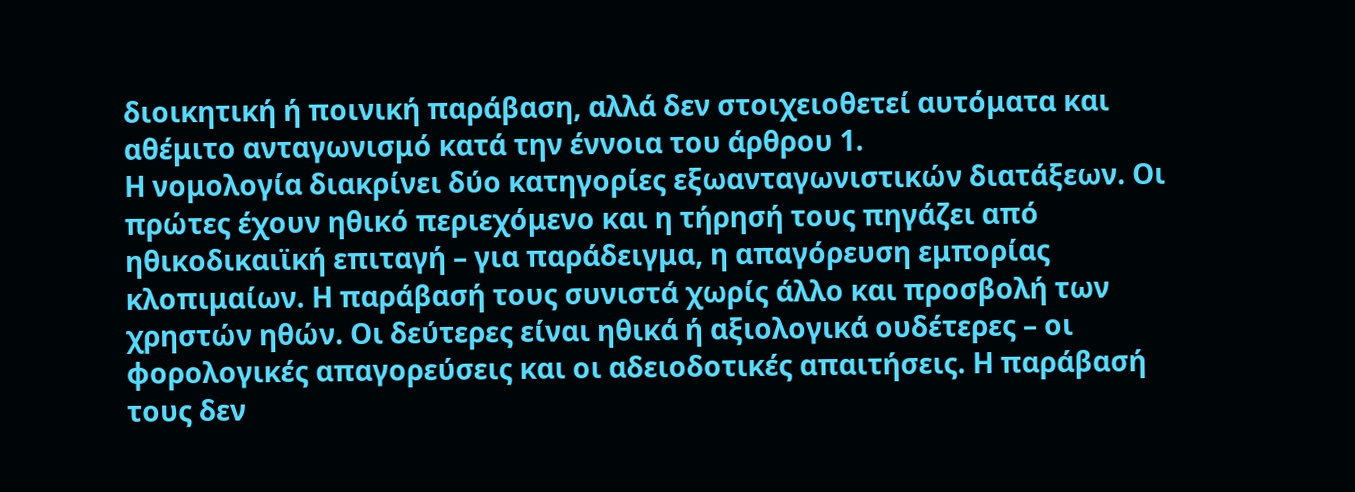διοικητική ή ποινική παράβαση, αλλά δεν στοιχειοθετεί αυτόματα και αθέμιτο ανταγωνισμό κατά την έννοια του άρθρου 1.
Η νομολογία διακρίνει δύο κατηγορίες εξωανταγωνιστικών διατάξεων. Οι πρώτες έχουν ηθικό περιεχόμενο και η τήρησή τους πηγάζει από ηθικοδικαιϊκή επιταγή – για παράδειγμα, η απαγόρευση εμπορίας κλοπιμαίων. Η παράβασή τους συνιστά χωρίς άλλο και προσβολή των χρηστών ηθών. Οι δεύτερες είναι ηθικά ή αξιολογικά ουδέτερες – οι φορολογικές απαγορεύσεις και οι αδειοδοτικές απαιτήσεις. Η παράβασή τους δεν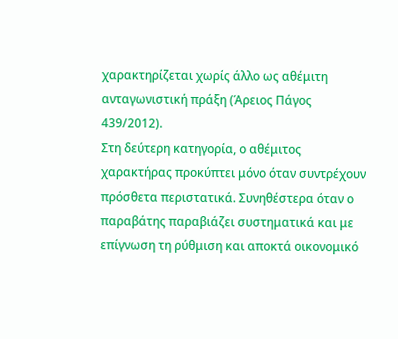χαρακτηρίζεται χωρίς άλλο ως αθέμιτη ανταγωνιστική πράξη (Άρειος Πάγος 439/2012).
Στη δεύτερη κατηγορία, ο αθέμιτος χαρακτήρας προκύπτει μόνο όταν συντρέχουν πρόσθετα περιστατικά. Συνηθέστερα όταν ο παραβάτης παραβιάζει συστηματικά και με επίγνωση τη ρύθμιση και αποκτά οικονομικό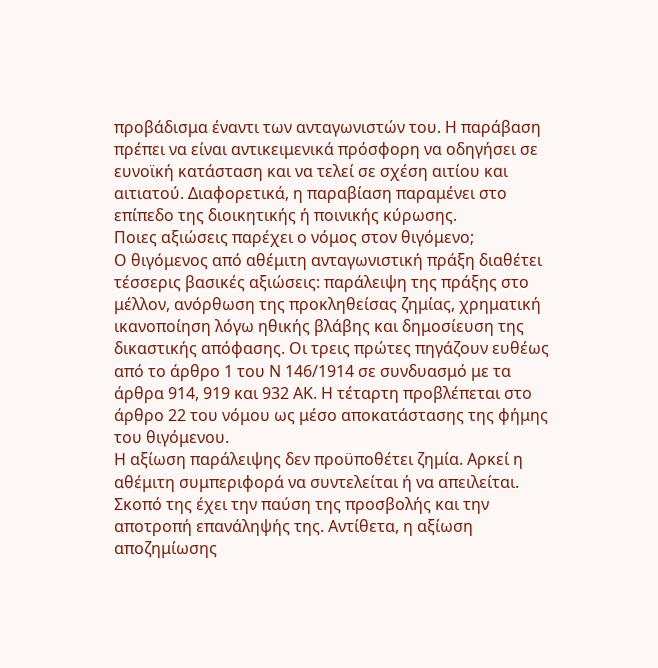προβάδισμα έναντι των ανταγωνιστών του. Η παράβαση πρέπει να είναι αντικειμενικά πρόσφορη να οδηγήσει σε ευνοϊκή κατάσταση και να τελεί σε σχέση αιτίου και αιτιατού. Διαφορετικά, η παραβίαση παραμένει στο επίπεδο της διοικητικής ή ποινικής κύρωσης.
Ποιες αξιώσεις παρέχει ο νόμος στον θιγόμενο;
Ο θιγόμενος από αθέμιτη ανταγωνιστική πράξη διαθέτει τέσσερις βασικές αξιώσεις: παράλειψη της πράξης στο μέλλον, ανόρθωση της προκληθείσας ζημίας, χρηματική ικανοποίηση λόγω ηθικής βλάβης και δημοσίευση της δικαστικής απόφασης. Οι τρεις πρώτες πηγάζουν ευθέως από το άρθρο 1 του Ν 146/1914 σε συνδυασμό με τα άρθρα 914, 919 και 932 ΑΚ. Η τέταρτη προβλέπεται στο άρθρο 22 του νόμου ως μέσο αποκατάστασης της φήμης του θιγόμενου.
Η αξίωση παράλειψης δεν προϋποθέτει ζημία. Αρκεί η αθέμιτη συμπεριφορά να συντελείται ή να απειλείται. Σκοπό της έχει την παύση της προσβολής και την αποτροπή επανάληψής της. Αντίθετα, η αξίωση αποζημίωσης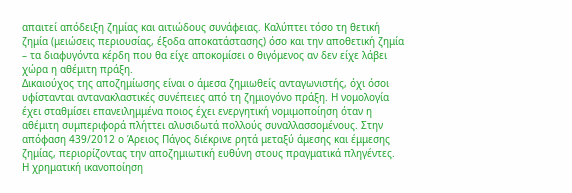απαιτεί απόδειξη ζημίας και αιτιώδους συνάφειας. Καλύπτει τόσο τη θετική ζημία (μειώσεις περιουσίας, έξοδα αποκατάστασης) όσο και την αποθετική ζημία – τα διαφυγόντα κέρδη που θα είχε αποκομίσει ο θιγόμενος αν δεν είχε λάβει χώρα η αθέμιτη πράξη.
Δικαιούχος της αποζημίωσης είναι ο άμεσα ζημιωθείς ανταγωνιστής, όχι όσοι υφίστανται αντανακλαστικές συνέπειες από τη ζημιογόνο πράξη. Η νομολογία έχει σταθμίσει επανειλημμένα ποιος έχει ενεργητική νομιμοποίηση όταν η αθέμιτη συμπεριφορά πλήττει αλυσιδωτά πολλούς συναλλασσομένους. Στην απόφαση 439/2012 ο Άρειος Πάγος διέκρινε ρητά μεταξύ άμεσης και έμμεσης ζημίας, περιορίζοντας την αποζημιωτική ευθύνη στους πραγματικά πληγέντες.
Η χρηματική ικανοποίηση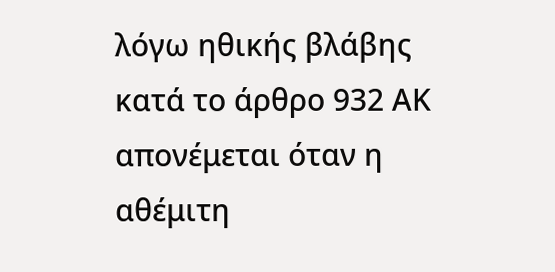λόγω ηθικής βλάβης κατά το άρθρο 932 ΑΚ απονέμεται όταν η αθέμιτη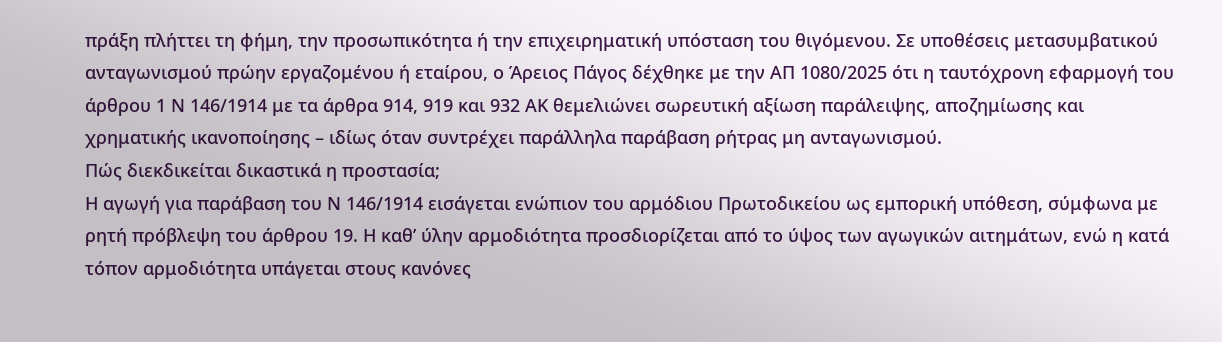πράξη πλήττει τη φήμη, την προσωπικότητα ή την επιχειρηματική υπόσταση του θιγόμενου. Σε υποθέσεις μετασυμβατικού ανταγωνισμού πρώην εργαζομένου ή εταίρου, ο Άρειος Πάγος δέχθηκε με την ΑΠ 1080/2025 ότι η ταυτόχρονη εφαρμογή του άρθρου 1 Ν 146/1914 με τα άρθρα 914, 919 και 932 ΑΚ θεμελιώνει σωρευτική αξίωση παράλειψης, αποζημίωσης και χρηματικής ικανοποίησης – ιδίως όταν συντρέχει παράλληλα παράβαση ρήτρας μη ανταγωνισμού.
Πώς διεκδικείται δικαστικά η προστασία;
Η αγωγή για παράβαση του Ν 146/1914 εισάγεται ενώπιον του αρμόδιου Πρωτοδικείου ως εμπορική υπόθεση, σύμφωνα με ρητή πρόβλεψη του άρθρου 19. Η καθ’ ύλην αρμοδιότητα προσδιορίζεται από το ύψος των αγωγικών αιτημάτων, ενώ η κατά τόπον αρμοδιότητα υπάγεται στους κανόνες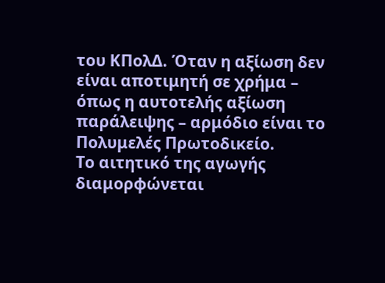του ΚΠολΔ. Όταν η αξίωση δεν είναι αποτιμητή σε χρήμα – όπως η αυτοτελής αξίωση παράλειψης – αρμόδιο είναι το Πολυμελές Πρωτοδικείο.
Το αιτητικό της αγωγής διαμορφώνεται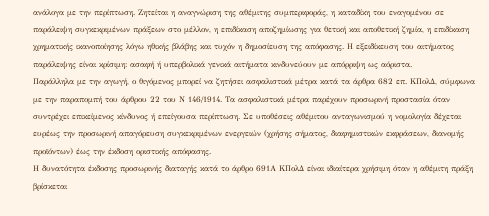ανάλογα με την περίπτωση. Ζητείται η αναγνώριση της αθέμιτης συμπεριφοράς, η καταδίκη του εναγομένου σε παράλειψη συγκεκριμένων πράξεων στο μέλλον, η επιδίκαση αποζημίωσης για θετική και αποθετική ζημία, η επιδίκαση χρηματικής ικανοποίησης λόγω ηθικής βλάβης και τυχόν η δημοσίευση της απόφασης. Η εξειδίκευση του αιτήματος παράλειψης είναι κρίσιμη: ασαφή ή υπερβολικά γενικά αιτήματα κινδυνεύουν με απόρριψη ως αόριστα.
Παράλληλα με την αγωγή, ο θιγόμενος μπορεί να ζητήσει ασφαλιστικά μέτρα κατά τα άρθρα 682 επ. ΚΠολΔ, σύμφωνα με την παραπομπή του άρθρου 22 του Ν 146/1914. Τα ασφαλιστικά μέτρα παρέχουν προσωρινή προστασία όταν συντρέχει επικείμενος κίνδυνος ή επείγουσα περίπτωση. Σε υποθέσεις αθέμιτου ανταγωνισμού η νομολογία δέχεται ευρέως την προσωρινή απαγόρευση συγκεκριμένων ενεργειών (χρήσης σήματος, διαφημιστικών εκφράσεων, διανομής προϊόντων) έως την έκδοση οριστικής απόφασης.
Η δυνατότητα έκδοσης προσωρινής διαταγής κατά το άρθρο 691Α ΚΠολΔ είναι ιδιαίτερα χρήσιμη όταν η αθέμιτη πράξη βρίσκεται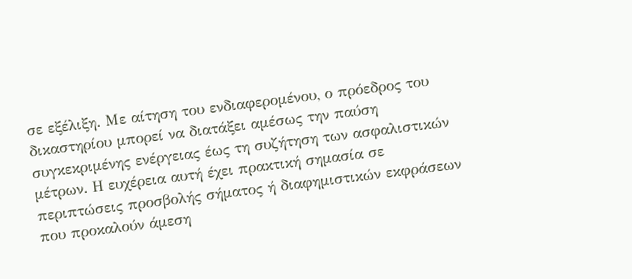σε εξέλιξη. Με αίτηση του ενδιαφερομένου, ο πρόεδρος του δικαστηρίου μπορεί να διατάξει αμέσως την παύση συγκεκριμένης ενέργειας έως τη συζήτηση των ασφαλιστικών μέτρων. Η ευχέρεια αυτή έχει πρακτική σημασία σε περιπτώσεις προσβολής σήματος ή διαφημιστικών εκφράσεων που προκαλούν άμεση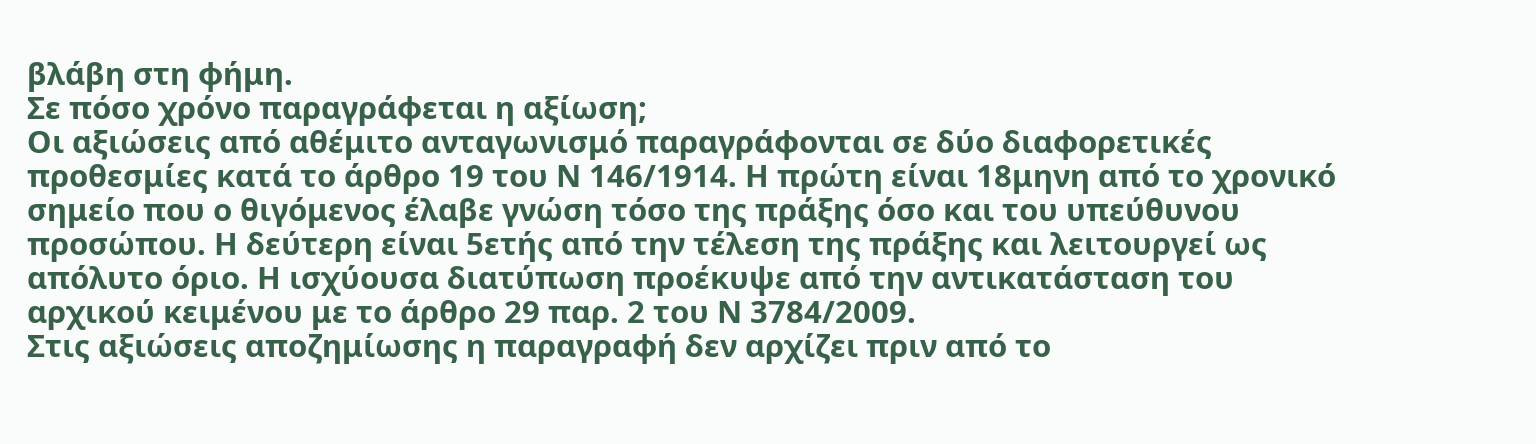βλάβη στη φήμη.
Σε πόσο χρόνο παραγράφεται η αξίωση;
Οι αξιώσεις από αθέμιτο ανταγωνισμό παραγράφονται σε δύο διαφορετικές προθεσμίες κατά το άρθρο 19 του Ν 146/1914. Η πρώτη είναι 18μηνη από το χρονικό σημείο που ο θιγόμενος έλαβε γνώση τόσο της πράξης όσο και του υπεύθυνου προσώπου. Η δεύτερη είναι 5ετής από την τέλεση της πράξης και λειτουργεί ως απόλυτο όριο. Η ισχύουσα διατύπωση προέκυψε από την αντικατάσταση του αρχικού κειμένου με το άρθρο 29 παρ. 2 του Ν 3784/2009.
Στις αξιώσεις αποζημίωσης η παραγραφή δεν αρχίζει πριν από το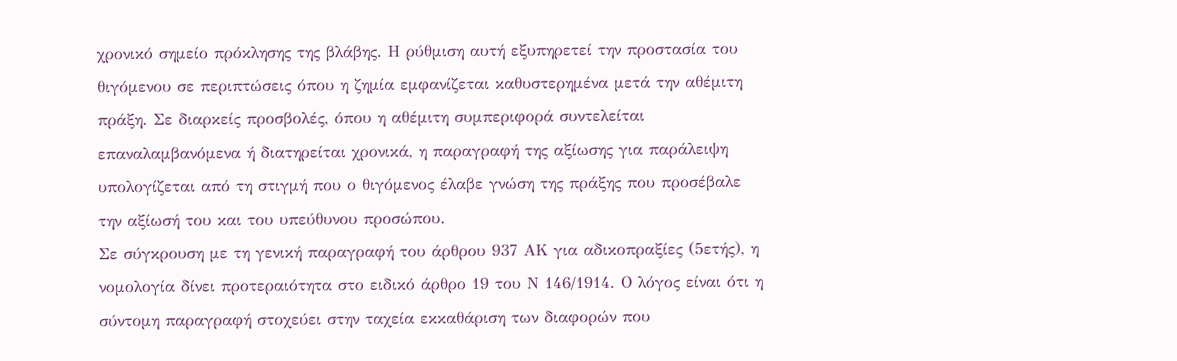χρονικό σημείο πρόκλησης της βλάβης. Η ρύθμιση αυτή εξυπηρετεί την προστασία του θιγόμενου σε περιπτώσεις όπου η ζημία εμφανίζεται καθυστερημένα μετά την αθέμιτη πράξη. Σε διαρκείς προσβολές, όπου η αθέμιτη συμπεριφορά συντελείται επαναλαμβανόμενα ή διατηρείται χρονικά, η παραγραφή της αξίωσης για παράλειψη υπολογίζεται από τη στιγμή που ο θιγόμενος έλαβε γνώση της πράξης που προσέβαλε την αξίωσή του και του υπεύθυνου προσώπου.
Σε σύγκρουση με τη γενική παραγραφή του άρθρου 937 ΑΚ για αδικοπραξίες (5ετής), η νομολογία δίνει προτεραιότητα στο ειδικό άρθρο 19 του Ν 146/1914. Ο λόγος είναι ότι η σύντομη παραγραφή στοχεύει στην ταχεία εκκαθάριση των διαφορών που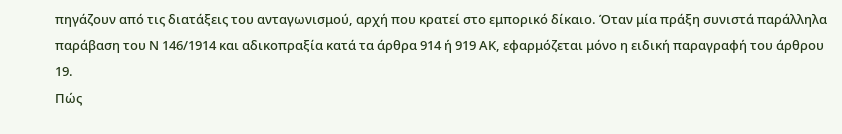πηγάζουν από τις διατάξεις του ανταγωνισμού, αρχή που κρατεί στο εμπορικό δίκαιο. Όταν μία πράξη συνιστά παράλληλα παράβαση του Ν 146/1914 και αδικοπραξία κατά τα άρθρα 914 ή 919 ΑΚ, εφαρμόζεται μόνο η ειδική παραγραφή του άρθρου 19.
Πώς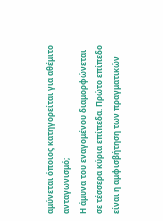αμύνεται όποιος κατηγορείται για αθέμιτο ανταγωνισμό;
Η άμυνα του εναγομένου διαμορφώνεται σε τέσσερα κύρια επίπεδα. Πρώτο επίπεδο είναι η αμφισβήτηση των πραγματικών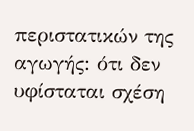περιστατικών της αγωγής: ότι δεν υφίσταται σχέση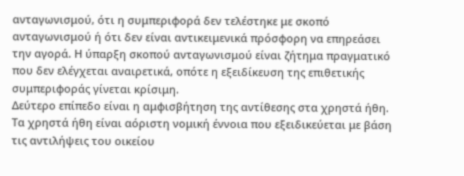ανταγωνισμού, ότι η συμπεριφορά δεν τελέστηκε με σκοπό ανταγωνισμού ή ότι δεν είναι αντικειμενικά πρόσφορη να επηρεάσει την αγορά. Η ύπαρξη σκοπού ανταγωνισμού είναι ζήτημα πραγματικό που δεν ελέγχεται αναιρετικά, οπότε η εξειδίκευση της επιθετικής συμπεριφοράς γίνεται κρίσιμη.
Δεύτερο επίπεδο είναι η αμφισβήτηση της αντίθεσης στα χρηστά ήθη. Τα χρηστά ήθη είναι αόριστη νομική έννοια που εξειδικεύεται με βάση τις αντιλήψεις του οικείου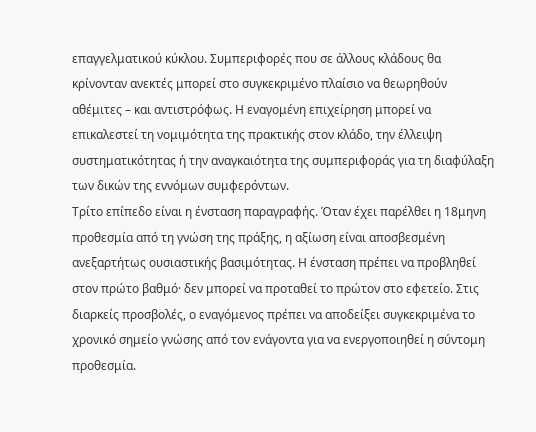επαγγελματικού κύκλου. Συμπεριφορές που σε άλλους κλάδους θα κρίνονταν ανεκτές μπορεί στο συγκεκριμένο πλαίσιο να θεωρηθούν αθέμιτες – και αντιστρόφως. Η εναγομένη επιχείρηση μπορεί να επικαλεστεί τη νομιμότητα της πρακτικής στον κλάδο, την έλλειψη συστηματικότητας ή την αναγκαιότητα της συμπεριφοράς για τη διαφύλαξη των δικών της εννόμων συμφερόντων.
Τρίτο επίπεδο είναι η ένσταση παραγραφής. Όταν έχει παρέλθει η 18μηνη προθεσμία από τη γνώση της πράξης, η αξίωση είναι αποσβεσμένη ανεξαρτήτως ουσιαστικής βασιμότητας. Η ένσταση πρέπει να προβληθεί στον πρώτο βαθμό· δεν μπορεί να προταθεί το πρώτον στο εφετείο. Στις διαρκείς προσβολές, ο εναγόμενος πρέπει να αποδείξει συγκεκριμένα το χρονικό σημείο γνώσης από τον ενάγοντα για να ενεργοποιηθεί η σύντομη προθεσμία.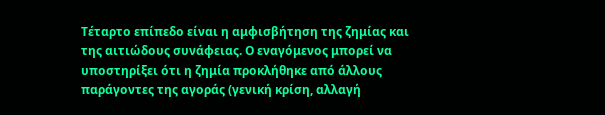Τέταρτο επίπεδο είναι η αμφισβήτηση της ζημίας και της αιτιώδους συνάφειας. Ο εναγόμενος μπορεί να υποστηρίξει ότι η ζημία προκλήθηκε από άλλους παράγοντες της αγοράς (γενική κρίση, αλλαγή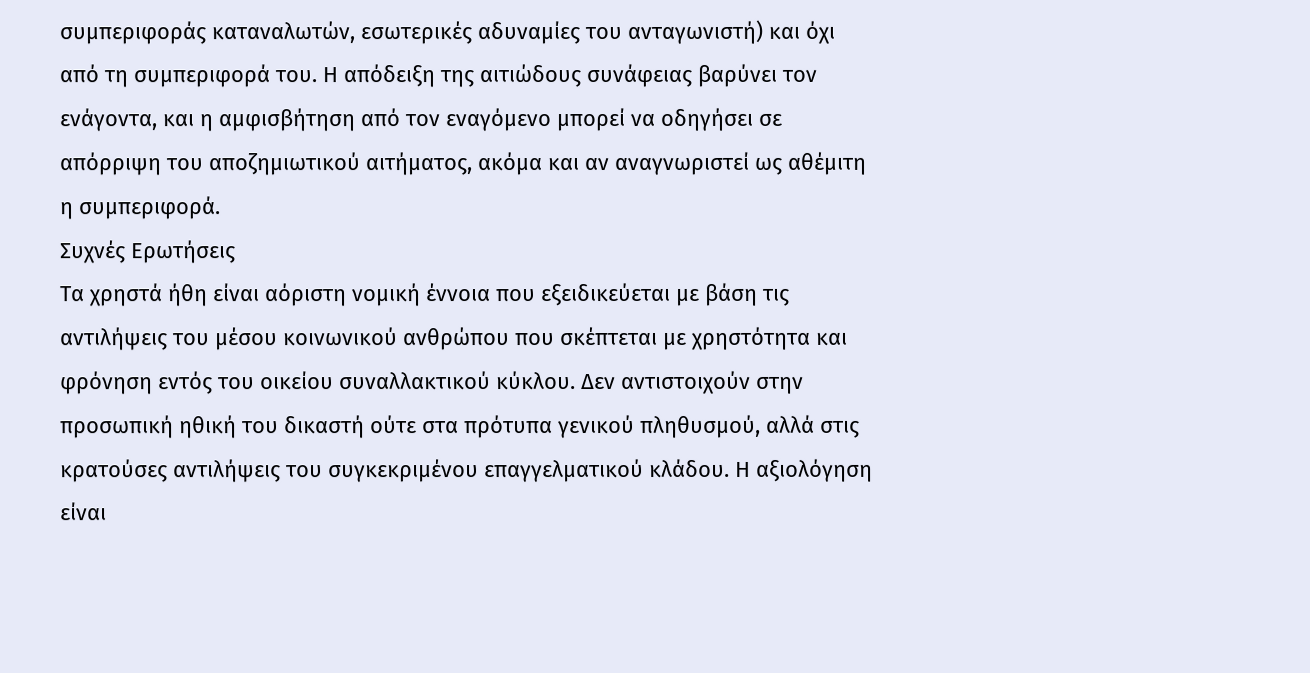συμπεριφοράς καταναλωτών, εσωτερικές αδυναμίες του ανταγωνιστή) και όχι από τη συμπεριφορά του. Η απόδειξη της αιτιώδους συνάφειας βαρύνει τον ενάγοντα, και η αμφισβήτηση από τον εναγόμενο μπορεί να οδηγήσει σε απόρριψη του αποζημιωτικού αιτήματος, ακόμα και αν αναγνωριστεί ως αθέμιτη η συμπεριφορά.
Συχνές Ερωτήσεις
Τα χρηστά ήθη είναι αόριστη νομική έννοια που εξειδικεύεται με βάση τις αντιλήψεις του μέσου κοινωνικού ανθρώπου που σκέπτεται με χρηστότητα και φρόνηση εντός του οικείου συναλλακτικού κύκλου. Δεν αντιστοιχούν στην προσωπική ηθική του δικαστή ούτε στα πρότυπα γενικού πληθυσμού, αλλά στις κρατούσες αντιλήψεις του συγκεκριμένου επαγγελματικού κλάδου. Η αξιολόγηση είναι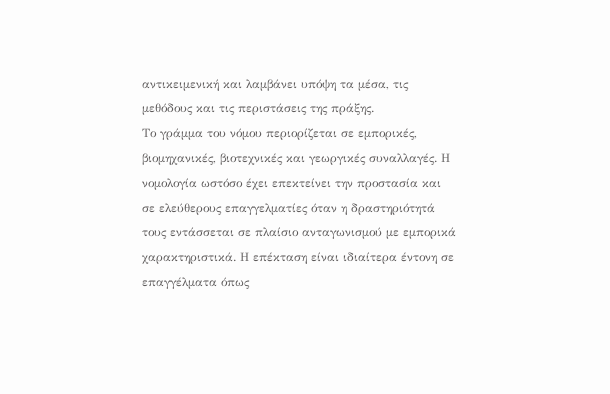αντικειμενική και λαμβάνει υπόψη τα μέσα, τις μεθόδους και τις περιστάσεις της πράξης.
Το γράμμα του νόμου περιορίζεται σε εμπορικές, βιομηχανικές, βιοτεχνικές και γεωργικές συναλλαγές. Η νομολογία ωστόσο έχει επεκτείνει την προστασία και σε ελεύθερους επαγγελματίες όταν η δραστηριότητά τους εντάσσεται σε πλαίσιο ανταγωνισμού με εμπορικά χαρακτηριστικά. Η επέκταση είναι ιδιαίτερα έντονη σε επαγγέλματα όπως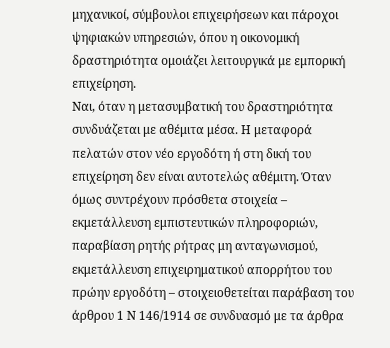μηχανικοί, σύμβουλοι επιχειρήσεων και πάροχοι ψηφιακών υπηρεσιών, όπου η οικονομική δραστηριότητα ομοιάζει λειτουργικά με εμπορική επιχείρηση.
Ναι, όταν η μετασυμβατική του δραστηριότητα συνδυάζεται με αθέμιτα μέσα. Η μεταφορά πελατών στον νέο εργοδότη ή στη δική του επιχείρηση δεν είναι αυτοτελώς αθέμιτη. Όταν όμως συντρέχουν πρόσθετα στοιχεία – εκμετάλλευση εμπιστευτικών πληροφοριών, παραβίαση ρητής ρήτρας μη ανταγωνισμού, εκμετάλλευση επιχειρηματικού απορρήτου του πρώην εργοδότη – στοιχειοθετείται παράβαση του άρθρου 1 Ν 146/1914 σε συνδυασμό με τα άρθρα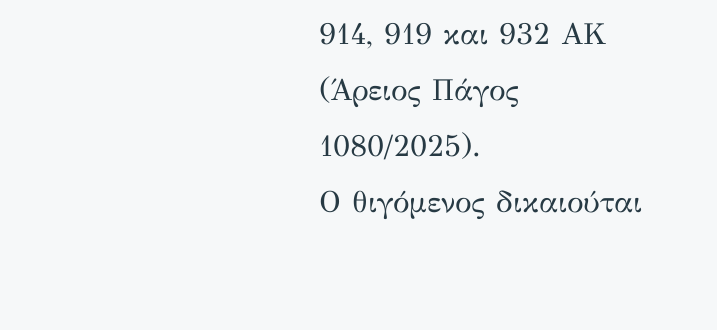914, 919 και 932 ΑΚ (Άρειος Πάγος 1080/2025).
Ο θιγόμενος δικαιούται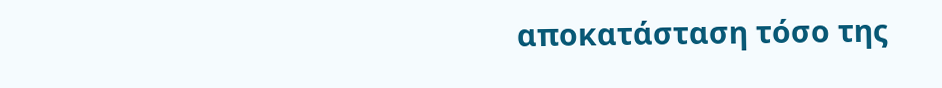αποκατάσταση τόσο της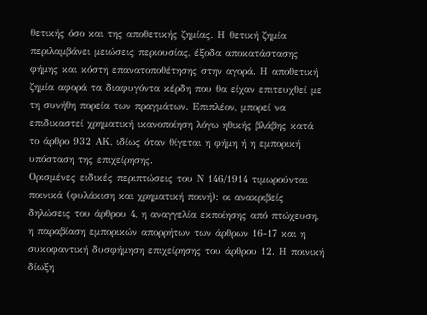θετικής όσο και της αποθετικής ζημίας. Η θετική ζημία περιλαμβάνει μειώσεις περιουσίας, έξοδα αποκατάστασης φήμης και κόστη επανατοποθέτησης στην αγορά. Η αποθετική ζημία αφορά τα διαφυγόντα κέρδη που θα είχαν επιτευχθεί με τη συνήθη πορεία των πραγμάτων. Επιπλέον, μπορεί να επιδικαστεί χρηματική ικανοποίηση λόγω ηθικής βλάβης κατά το άρθρο 932 ΑΚ, ιδίως όταν θίγεται η φήμη ή η εμπορική υπόσταση της επιχείρησης.
Ορισμένες ειδικές περιπτώσεις του Ν 146/1914 τιμωρούνται ποινικά (φυλάκιση και χρηματική ποινή): οι ανακριβείς δηλώσεις του άρθρου 4, η αναγγελία εκποίησης από πτώχευση, η παραβίαση εμπορικών απορρήτων των άρθρων 16-17 και η συκοφαντική δυσφήμηση επιχείρησης του άρθρου 12. Η ποινική δίωξη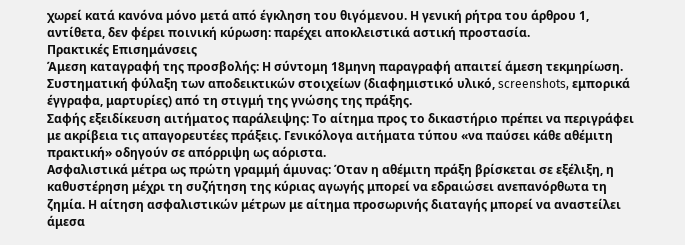χωρεί κατά κανόνα μόνο μετά από έγκληση του θιγόμενου. Η γενική ρήτρα του άρθρου 1, αντίθετα, δεν φέρει ποινική κύρωση: παρέχει αποκλειστικά αστική προστασία.
Πρακτικές Επισημάνσεις
Άμεση καταγραφή της προσβολής: Η σύντομη 18μηνη παραγραφή απαιτεί άμεση τεκμηρίωση. Συστηματική φύλαξη των αποδεικτικών στοιχείων (διαφημιστικό υλικό, screenshots, εμπορικά έγγραφα, μαρτυρίες) από τη στιγμή της γνώσης της πράξης.
Σαφής εξειδίκευση αιτήματος παράλειψης: Το αίτημα προς το δικαστήριο πρέπει να περιγράφει με ακρίβεια τις απαγορευτέες πράξεις. Γενικόλογα αιτήματα τύπου «να παύσει κάθε αθέμιτη πρακτική» οδηγούν σε απόρριψη ως αόριστα.
Ασφαλιστικά μέτρα ως πρώτη γραμμή άμυνας: Όταν η αθέμιτη πράξη βρίσκεται σε εξέλιξη, η καθυστέρηση μέχρι τη συζήτηση της κύριας αγωγής μπορεί να εδραιώσει ανεπανόρθωτα τη ζημία. Η αίτηση ασφαλιστικών μέτρων με αίτημα προσωρινής διαταγής μπορεί να αναστείλει άμεσα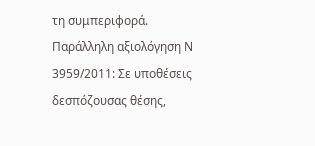τη συμπεριφορά.
Παράλληλη αξιολόγηση Ν 3959/2011: Σε υποθέσεις δεσπόζουσας θέσης,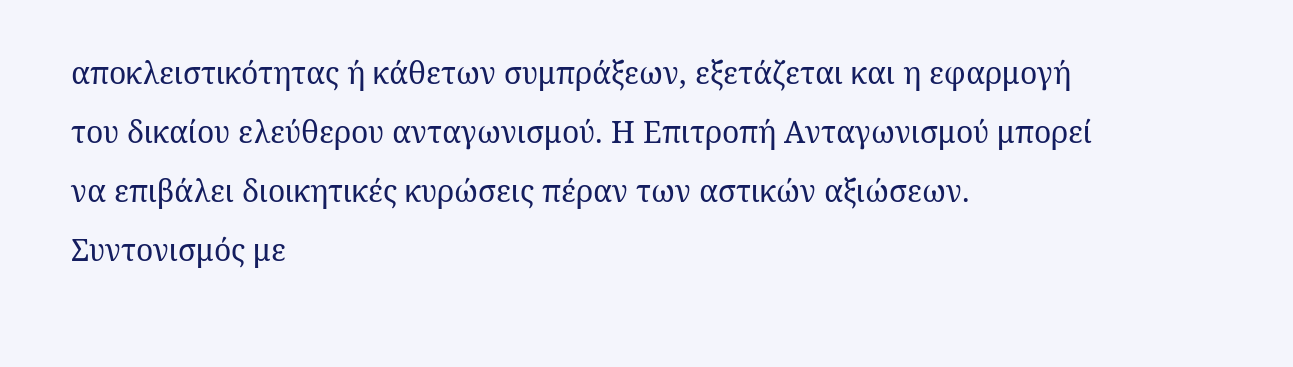αποκλειστικότητας ή κάθετων συμπράξεων, εξετάζεται και η εφαρμογή του δικαίου ελεύθερου ανταγωνισμού. Η Επιτροπή Ανταγωνισμού μπορεί να επιβάλει διοικητικές κυρώσεις πέραν των αστικών αξιώσεων.
Συντονισμός με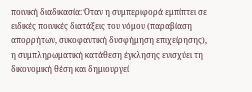ποινική διαδικασία: Όταν η συμπεριφορά εμπίπτει σε ειδικές ποινικές διατάξεις του νόμου (παραβίαση απορρήτων, συκοφαντική δυσφήμηση επιχείρησης), η συμπληρωματική κατάθεση έγκλησης ενισχύει τη δικονομική θέση και δημιουργεί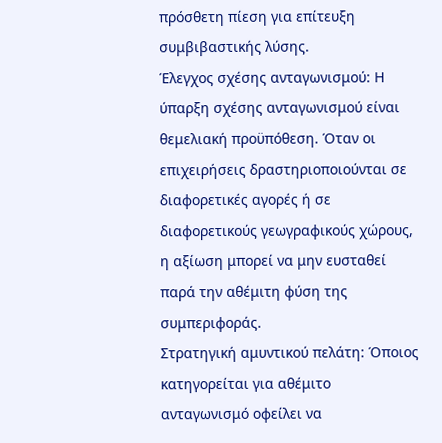πρόσθετη πίεση για επίτευξη συμβιβαστικής λύσης.
Έλεγχος σχέσης ανταγωνισμού: Η ύπαρξη σχέσης ανταγωνισμού είναι θεμελιακή προϋπόθεση. Όταν οι επιχειρήσεις δραστηριοποιούνται σε διαφορετικές αγορές ή σε διαφορετικούς γεωγραφικούς χώρους, η αξίωση μπορεί να μην ευσταθεί παρά την αθέμιτη φύση της συμπεριφοράς.
Στρατηγική αμυντικού πελάτη: Όποιος κατηγορείται για αθέμιτο ανταγωνισμό οφείλει να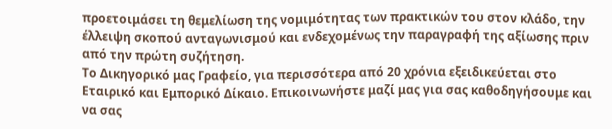προετοιμάσει τη θεμελίωση της νομιμότητας των πρακτικών του στον κλάδο, την έλλειψη σκοπού ανταγωνισμού και ενδεχομένως την παραγραφή της αξίωσης πριν από την πρώτη συζήτηση.
Το Δικηγορικό μας Γραφείο, για περισσότερα από 20 χρόνια εξειδικεύεται στο Εταιρικό και Εμπορικό Δίκαιο. Επικοινωνήστε μαζί μας για σας καθοδηγήσουμε και να σας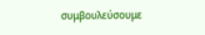συμβουλεύσουμε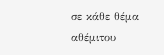σε κάθε θέμα αθέμιτου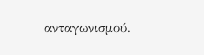ανταγωνισμού.